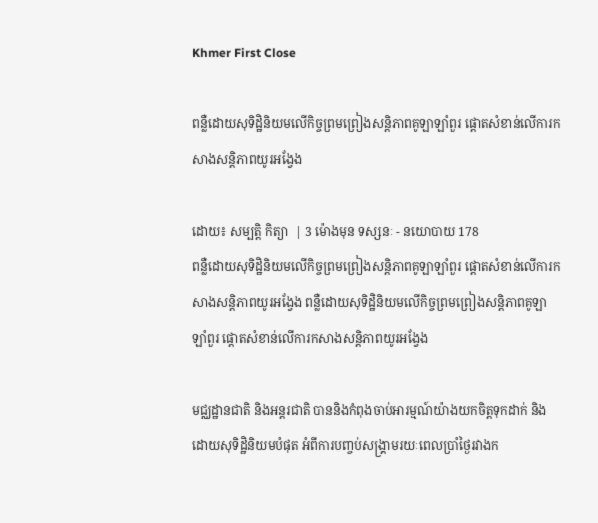Khmer First Close

ពន្លឺដោយសុទិដ្ឋិនិយមលើកិច្ចព្រមព្រៀងសន្តិភាពគូឡាឡាំពួរ ផ្តោតសំខាន់លើការកសាងសន្តិភាពយូរអង្វែង

ដោយ៖ សម្បត្តិ កិត្យា  | 3 ម៉ោងមុន ទស្សនៈ - នយោបាយ 178
ពន្លឺដោយសុទិដ្ឋិនិយមលើកិច្ចព្រមព្រៀងសន្តិភាពគូឡាឡាំពួរ ផ្តោតសំខាន់លើការកសាងសន្តិភាពយូរអង្វែង ពន្លឺដោយសុទិដ្ឋិនិយមលើកិច្ចព្រមព្រៀងសន្តិភាពគូឡាឡាំពួរ ផ្តោតសំខាន់លើការកសាងសន្តិភាពយូរអង្វែង

មជ្ឈដ្ឋានជាតិ និងអន្តរជាតិ បាននិងកំពុងចាប់អារម្មណ៍យ៉ាងយកចិត្តទុកដាក់ និងដោយសុទិដ្ឋិនិយមបំផុត អំពីការបញ្ចប់សង្រ្គាមរយៈពេលប្រាំថ្ងៃរវាងក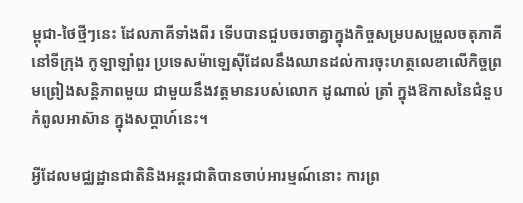ម្ពុជា-ថៃថ្មីៗនេះ ដែលភាគីទាំងពីរ ទើបបានជួបចរចាគ្នាក្នុងកិច្ចសម្របសម្រួលចតុភាគី នៅទីក្រុង កូឡាឡាំពួរ ប្រទេសម៉ាឡេស៊ីដែលនឹងឈានដល់ការចុះហត្ថលេខាលើកិច្ចព្រមព្រៀងសន្តិភាពមួយ ជាមួយនឹងវត្តមានរបស់លោក ដូណាល់ ត្រាំ ក្នុងឱកាសនៃជំនួបកំពូលអាស៊ាន ក្នុងសប្តាហ៍នេះ។

អ្វីដែលមជ្ឈដ្ឋានជាតិនិងអន្តរជាតិបានចាប់អារម្មណ៍នោះ ការព្រ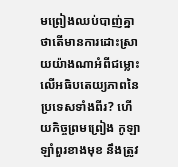មព្រៀងឈប់បាញ់គ្នា ថាតើមានការដោះស្រាយយ៉ាងណាអំពីជម្លោះលើអធិបតេយ្យភាពនៃប្រទេសទាំងពីរ? ហើយកិច្ចព្រមព្រៀង កូឡាឡាំពួរខាងមុខ នឹងត្រូវ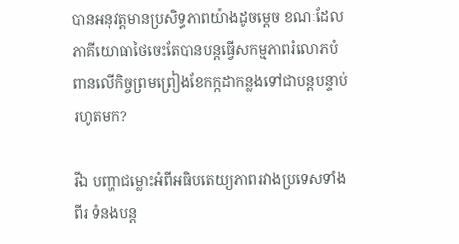បានអនុវត្តមានប្រសិទ្ធភាពយ៉ាងដូចម្តេច ខណៈដែល ភាគីយោធាថៃចេះតែបានបន្តធ្វើសកម្មភាពរំលោភបំពានលើកិច្ចព្រមព្រៀងខែកក្កដាកន្លងទៅជាបន្តបន្ទាប់រហូតមក?

រីឯ បញ្ហាជម្លោះអំពីអធិបតេយ្យភាពរវាងប្រទេសទាំងពីរ ទំនងបន្ត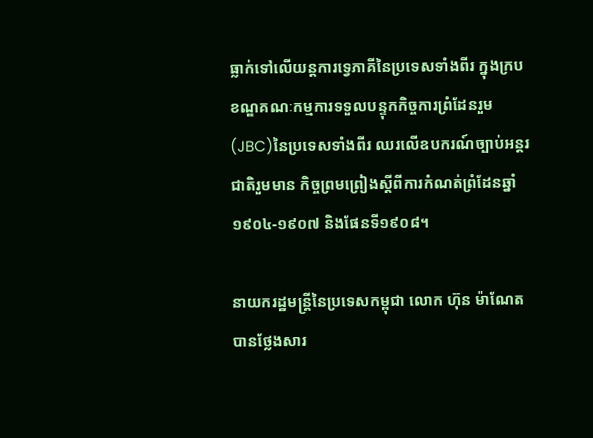ធ្លាក់ទៅលើយន្តការទ្វេភាគីនៃប្រទេសទាំងពីរ ក្នុងក្របខណ្ឌគណៈកម្មការទទួលបន្ទុកកិច្ចការព្រំដែនរួម(JBC)នៃប្រទេសទាំងពីរ ឈរលើឧបករណ៍ច្បាប់អន្តរជាតិរួមមាន កិច្ចព្រមព្រៀងស្តីពីការកំណត់ព្រំដែនឆ្នាំ១៩០៤-១៩០៧ និងផែនទី១៩០៨។

នាយករដ្ឋមន្រ្តីនៃប្រទេសកម្ពុជា លោក ហ៊ុន ម៉ាណែត បានថ្លែងសារ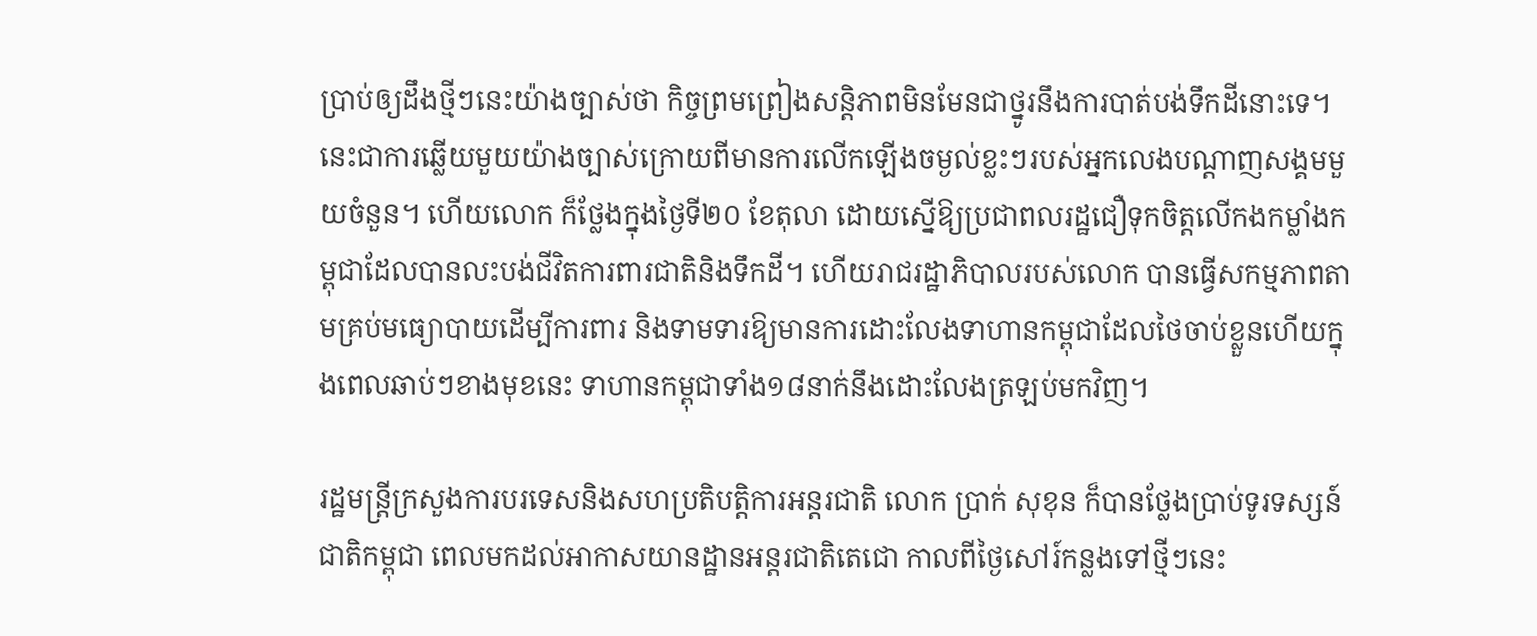ប្រាប់ឲ្យដឹងថ្មីៗនេះយ៉ាងច្បាស់ថា កិច្ចព្រមព្រៀងសន្តិភាពមិនមែនជាថ្នូរនឹងការបាត់បង់ទឹកដីនោះទេ។ នេះជាការឆ្លើយមួយយ៉ាងច្បាស់ក្រោយពីមានការលើកឡើងចម្ងល់ខ្លះៗរបស់អ្នកលេងបណ្តាញសង្គមមួយចំនួន។ ហើយលោក ក៏ថ្លែងក្នុងថ្ងៃទី២០ ខែតុលា ដោយស្នើឱ្យប្រជាពលរដ្ឋជឿទុកចិត្តលើកងកម្លាំងកម្ពុជាដែលបានលះបង់ជីវិតការពារជាតិនិងទឹកដី។ ហើយរាជរដ្ឋាភិបាលរបស់លោក បានធ្វើសកម្មភាពតាមគ្រប់មធ្យោបាយដើម្បីការពារ និងទាមទារឱ្យមានការដោះលែងទាហានកម្ពុជាដែលថៃចាប់ខ្លួនហើយក្នុងពេលឆាប់ៗខាងមុខនេះ ទាហានកម្ពុជាទាំង១៨នាក់នឹងដោះលែងត្រឡប់មកវិញ។

រដ្ឋមន្ត្រីក្រសួងការបរទេសនិងសហប្រតិបត្តិការអន្តរជាតិ លោក ប្រាក់ សុខុន ក៏បានថ្លែងប្រាប់ទូរទស្សន៍ជាតិកម្ពុជា ពេលមកដល់អាកាសយានដ្ឋានអន្តរជាតិតេជោ កាលពីថ្ងៃសៅរ៍កន្លងទៅថ្មីៗនេះ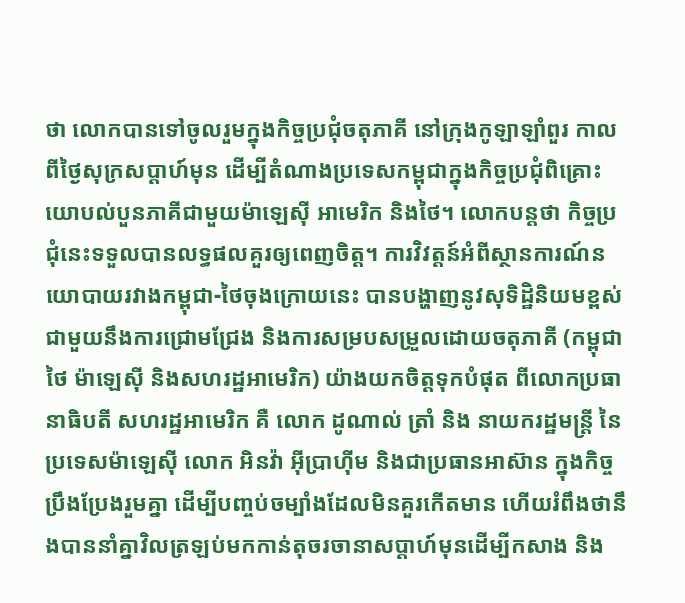ថា លោកបានទៅចូលរួមក្នុងកិច្ចប្រជុំចតុភាគី នៅក្រុងកូឡាឡាំពួរ កាលពីថ្ងៃសុក្រសប្តាហ៍មុន ដើម្បីតំណាងប្រទេសកម្ពុជាក្នុងកិច្ចប្រជុំពិគ្រោះយោបល់បួនភាគីជាមួយម៉ាឡេស៊ី អាមេរិក និងថៃ។ លោកបន្តថា កិច្ចប្រជុំនេះទទួលបានលទ្ធផលគួរឲ្យពេញចិត្ត។ ការវិវត្តន៍អំពីស្ថានការណ៍នយោបាយរវាងកម្ពុជា-ថៃចុងក្រោយនេះ បានបង្ហាញនូវសុទិដ្ឋិនិយមខ្ពស់ជាមួយនឹងការជ្រោមជ្រែង និងការសម្របសម្រួលដោយចតុភាគី (កម្ពុជា ថៃ ម៉ាឡេស៊ី និងសហរដ្ឋអាមេរិក) យ៉ាងយកចិត្តទុកបំផុត ពីលោកប្រធានាធិបតី សហរដ្ឋអាមេរិក គឺ លោក ដូណាល់ ត្រាំ និង នាយករដ្ឋមន្រ្តី នៃប្រទេសម៉ាឡេស៊ី លោក អិនវ៉ា អ៊ីប្រាហ៊ីម និងជាប្រធានអាស៊ាន ក្នុងកិច្ចប្រឹងប្រែងរួមគ្នា ដើម្បីបញ្ចប់ចម្បាំងដែលមិនគួរកើតមាន ហើយរំពឹងថានឹងបាននាំគ្នាវិលត្រឡប់មកកាន់តុចរចានាសប្តាហ៍មុនដើម្បីកសាង និង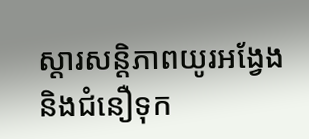ស្តារសន្តិភាពយូរអង្វែង និងជំនឿទុក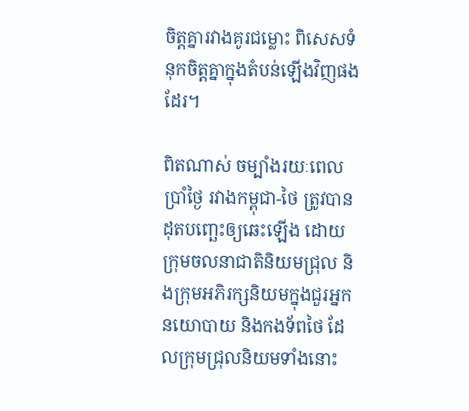ចិត្តគ្នារវាងគូរជម្លោះ ពិសេសទំនុកចិត្តគ្នាក្នុងតំបន់ឡើងវិញផងដែរ។

ពិតណាស់ ចម្បាំងរយៈពេលប្រាំថ្ងៃ រវាងកម្ពុជា-ថៃ ត្រូវបានដុតបញ្ឆេះឲ្យឆេះឡើង ដោយក្រុមចលនាជាតិនិយមជ្រុល និងក្រុមអភិរក្សនិយមក្នុងជួរអ្នកនយោបាយ និងកងទ័ពថៃ ដែលក្រុមជ្រុលនិយមទាំងនោះ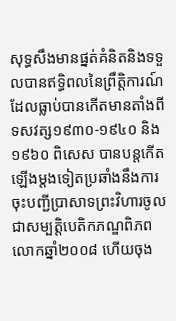សុទ្ធសឹងមានផ្នត់គំនិតនិងទទួលបានឥទ្ធិពលនៃព្រឹត្តិការណ៍ដែលធ្លាប់បានកើតមានតាំងពីទសវត្ស១៩៣០-១៩៤០ និង១៩៦០ ពិសេស បានបន្តកើតឡើងម្តងទៀតប្រឆាំងនឹងការចុះបញ្ជីប្រាសាទព្រះវិហារចូលជាសម្បត្តិបេតិកភណ្ឌពិភពលោកឆ្នាំ២០០៨ ហើយចុង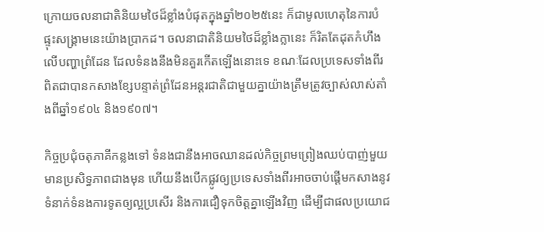ក្រោយចលនាជាតិនិយមថៃដ៏ខ្លាំងបំផុតក្នុងឆ្នាំ២០២៥នេះ ក៏ជាមូលហេតុនៃការបំផ្ទុះសង្រ្គាមនេះយ៉ាងប្រាកដ។ ចលនាជាតិនិយមថៃដ៏ខ្លាំងក្លានេះ ក៏រិតតែដុតកំហឹងលើបញ្ហាព្រំដែន ដែលទំនងនឹងមិនគួរកើតឡើងនោះទេ ខណៈដែលប្រទេសទាំងពីរ ពិតជាបានកសាងខ្សែបន្ទាត់ព្រំដែនអន្តរជាតិជាមួយគ្នាយ៉ាងត្រឹមត្រូវច្បាស់លាស់តាំងពីឆ្នាំ១៩០៤ និង១៩០៧។

កិច្ចប្រជុំចតុភាគីកន្លងទៅ ទំនងជានឹងអាចឈានដល់កិច្ចព្រមព្រៀងឈប់បាញ់មួយមានប្រសិទ្ធភាពជាងមុន ហើយនឹងបើកផ្លូវឲ្យប្រទេសទាំងពីរអាចចាប់ផ្តើមកសាងនូវទំនាក់ទំនងការទូតឲ្យល្អប្រសើរ និងការជឿទុកចិត្តគ្នាឡើងវិញ ដើម្បីជាផលប្រយោជ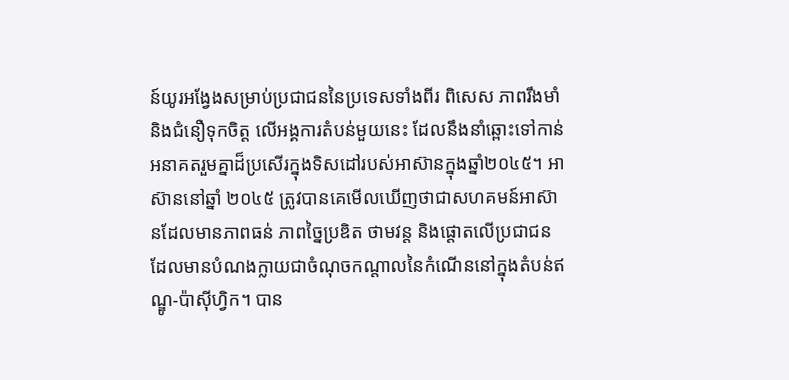ន៍យូរអង្វែងសម្រាប់ប្រជាជននៃប្រទេសទាំងពីរ ពិសេស ភាពរឹងមាំ និងជំនឿទុកចិត្ត លើអង្គការតំបន់មួយនេះ ដែលនឹងនាំឆ្ពោះទៅកាន់អនាគតរួមគ្នាដ៏ប្រសើរក្នុងទិសដៅរបស់អាស៊ានក្នុងឆ្នាំ២០៤៥។ អាស៊ាននៅឆ្នាំ ២០៤៥ ត្រូវបានគេមើលឃើញថាជាសហគមន៍អាស៊ានដែលមានភាពធន់ ភាពច្នៃប្រឌិត ថាមវន្ត និងផ្តោតលើប្រជាជន ដែលមានបំណងក្លាយជាចំណុចកណ្តាលនៃកំណើននៅក្នុងតំបន់ឥណ្ឌូ-ប៉ាស៊ីហ្វិក។ បាន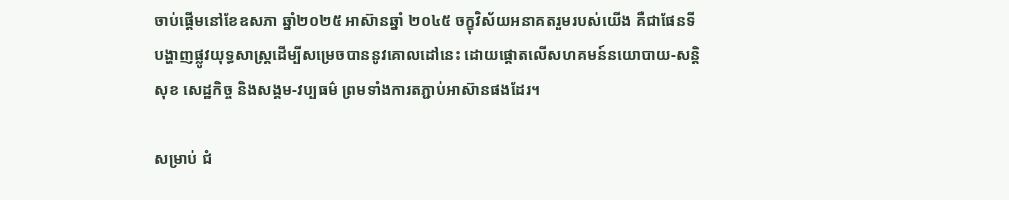ចាប់ផ្តើមនៅខែឧសភា ឆ្នាំ២០២៥ អាស៊ានឆ្នាំ ២០៤៥ ចក្ខុវិស័យអនាគតរួមរបស់យើង គឺជាផែនទីបង្ហាញផ្លូវយុទ្ធសាស្ត្រដើម្បីសម្រេចបាននូវគោលដៅនេះ ដោយផ្តោតលើសហគមន៍នយោបាយ-សន្តិសុខ សេដ្ឋកិច្ច និងសង្គម-វប្បធម៌ ព្រមទាំងការតភ្ជាប់អាស៊ានផងដែរ។

សម្រាប់ ជំ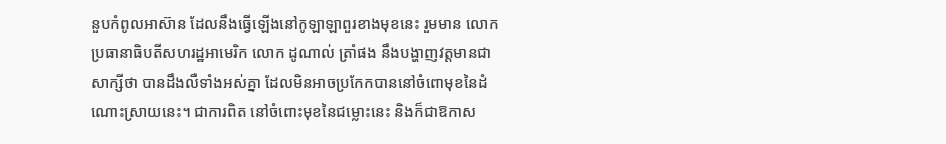នួបកំពូលអាស៊ាន ដែលនឹងធ្វើឡើងនៅកូឡាឡាពួរខាងមុខនេះ រួមមាន លោកប្រធានាធិបតីសហរដ្ឋអាមេរិក លោក ដូណាល់ ត្រាំផង នឹងបង្ហាញវត្តមានជាសាក្សីថា បានដឹងលឺទាំងអស់គ្នា ដែលមិនអាចប្រកែកបាននៅចំពោមុខនៃដំណោះស្រាយនេះ។ ជាការពិត នៅចំពោះមុខនៃជម្លោះនេះ និងក៏ជាឱកាស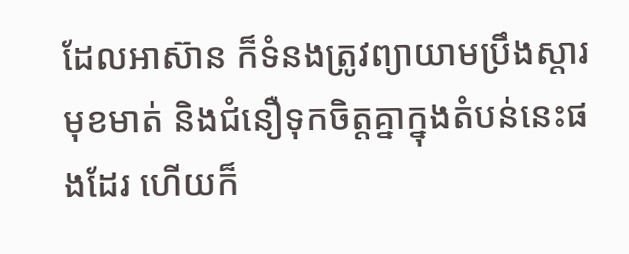ដែលអាស៊ាន ក៏ទំនងត្រូវព្យាយាមប្រឹងស្តារមុខមាត់ និងជំនឿទុកចិត្តគ្នាក្នុងតំបន់នេះផងដែរ ហើយក៏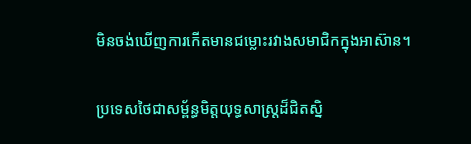មិនចង់ឃើញការកើតមានជម្លោះរវាងសមាជិកក្នុងអាស៊ាន។

ប្រទេសថៃជាសម្ព័ន្ធមិត្តយុទ្ធសាស្រ្តដ៏ជិតស្និ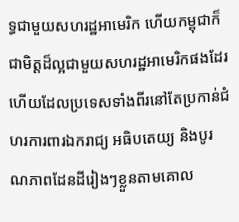ទ្ធជាមួយសហរដ្ឋអាមេរិក ហើយកម្ពុជាក៏ជាមិត្តដ៏ល្អជាមួយសហរដ្ឋអាមេរិកផងដែរ ហើយដែលប្រទេសទាំងពីរនៅតែប្រកាន់ជំហរការពារឯករាជ្យ អធិបតេយ្យ និងបូរណភាពដែនដីរៀងៗខ្លួនតាមគោល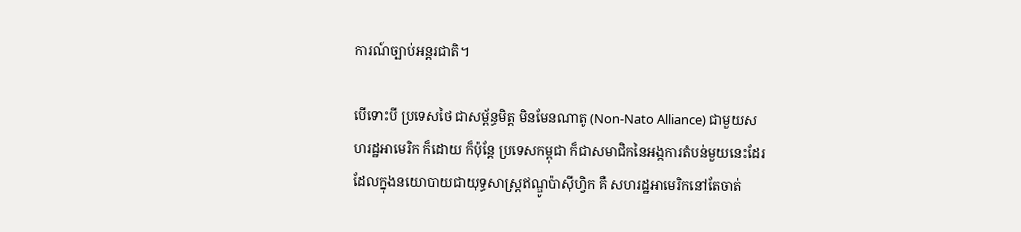ការណ៍ច្បាប់អន្តរជាតិ។

បើទោះបី ប្រទេសថៃ ជាសម្ព័ន្ធមិត្ត មិនមែនណាតូ (Non-Nato Alliance) ជាមួយសហរដ្ឋអាមេរិក ក៏ដោយ ក៏ប៉ុន្តែ ប្រទេសកម្ពុជា ក៏ជាសមាជិកនៃអង្កការតំបន់មួយនេះដែរ ដែលក្នុងនយោបាយជាយុទ្ធសាស្រ្តឥណ្ឌូប៉ាស៊ីហ្វិក គឺ សហរដ្ឋអាមេរិកនៅតែចាត់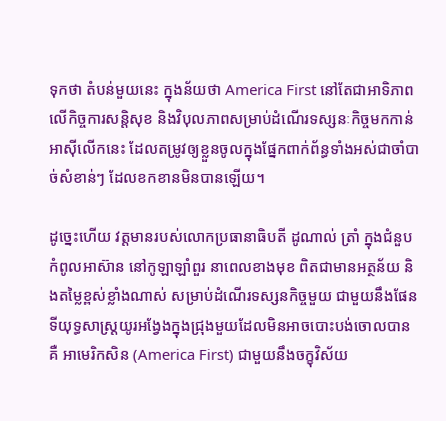ទុកថា តំបន់មួយនេះ ក្នុងន័យថា America First នៅតែជាអាទិភាពលើកិច្ចការសន្តិសុខ និងវិបុលភាពសម្រាប់ដំណើរទស្សនៈកិច្ចមកកាន់អាស៊ីលើកនេះ ដែលតម្រូវឲ្យខ្លួនចូលក្នុងផ្នែកពាក់ព័ន្ធទាំងអស់ជាចាំបាច់សំខាន់ៗ ដែលខកខានមិនបានឡើយ។

ដូច្នេះហើយ វត្តមានរបស់លោកប្រធានាធិបតី ដូណាល់ ត្រាំ ក្នុងជំនួបកំពូលអាស៊ាន នៅកូឡាឡាំពួរ នាពេលខាងមុខ ពិតជាមានអត្ថន័យ និងតម្លៃខ្ពស់ខ្លាំងណាស់ សម្រាប់ដំណើរទស្សនកិច្ចមួយ ជាមួយនឹងផែនទីយុទ្ធសាស្រ្តយូរអង្វែងក្នុងជ្រុងមួយដែលមិនអាចបោះបង់ចោលបាន គឺ អាមេរិកសិន (America First) ជាមួយនឹងចក្ខុវិស័យ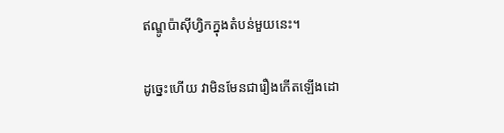ឥណ្ឌូប៉ាស៊ីហ្វិកក្នុងតំបន់មួយនេះ។

ដូច្នេះហើយ វាមិនមែនជារឿងកើតឡើងដោ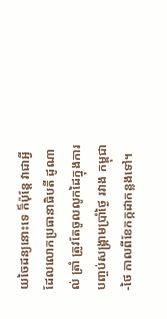យចៃដន្យនោះទេ ក៏ប៉ុន្តែ វាជាអ្វីដែលលោកប្រធានាធិបតី ដូណាល់ ត្រាំ ត្រូវតែចូលលូកដៃក្នុងការបញ្ចប់សង្រ្គាមប្រាំថ្ងៃ រវាង កម្ពុជា-ថៃ កាលពីខែកក្កដាកន្លងទៅ។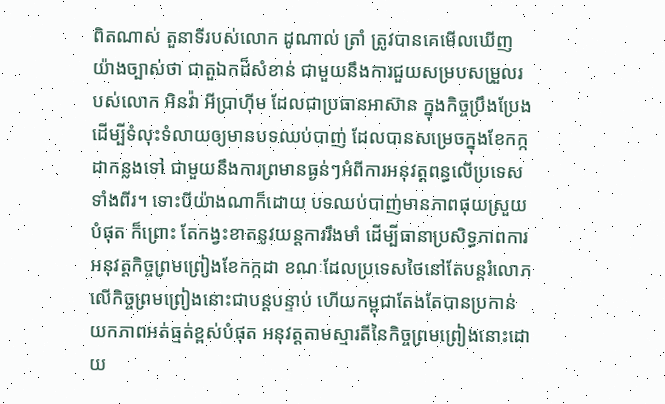ពិតណាស់ តួនាទីរបស់លោក ដូណាល់ ត្រាំ ត្រូវបានគេមើលឃើញយ៉ាងច្បាស់ថា ជាតួឯកដ៏សំខាន់ ជាមួយនឹងការជួយសម្របសម្រួលរបស់លោក អិនវ៉ា អីប្រាហ៊ីម ដែលជាប្រធានអាស៊ាន ក្នុងកិច្ចប្រឹងប្រែងដើម្បីទំលុះទំលាយឲ្យមានបទឈប់បាញ់ ដែលបានសម្រេចក្នុងខែកក្កដាកន្លងទៅ ជាមួយនឹងការព្រមានធ្ងន់ៗអំពីការអនុវត្តពន្ធលើប្រទេសទាំងពីរ។ ទោះបីយ៉ាងណាក៏ដោយ បទឈប់បាញ់មានភាពផុយស្រួយបំផុត ក៏ព្រោះ តែកង្វះខាតនូវយន្តការរឹងមាំ ដើម្បីធានាប្រសិទ្ធភាពការអនុវត្តកិច្ចព្រមព្រៀងខែកក្កដា ខណៈដែលប្រទេសថៃនៅតែបន្តរំលោភលើកិច្ចព្រមព្រៀងនោះជាបន្តបន្ទាប់ ហើយកម្ពុជាតែងតែបានប្រកាន់យកភាពអត់ធ្មត់ខ្ពស់បំផុត អនុវត្តតាមស្មារតីនៃកិច្ចព្រមព្រៀងនោះដោយ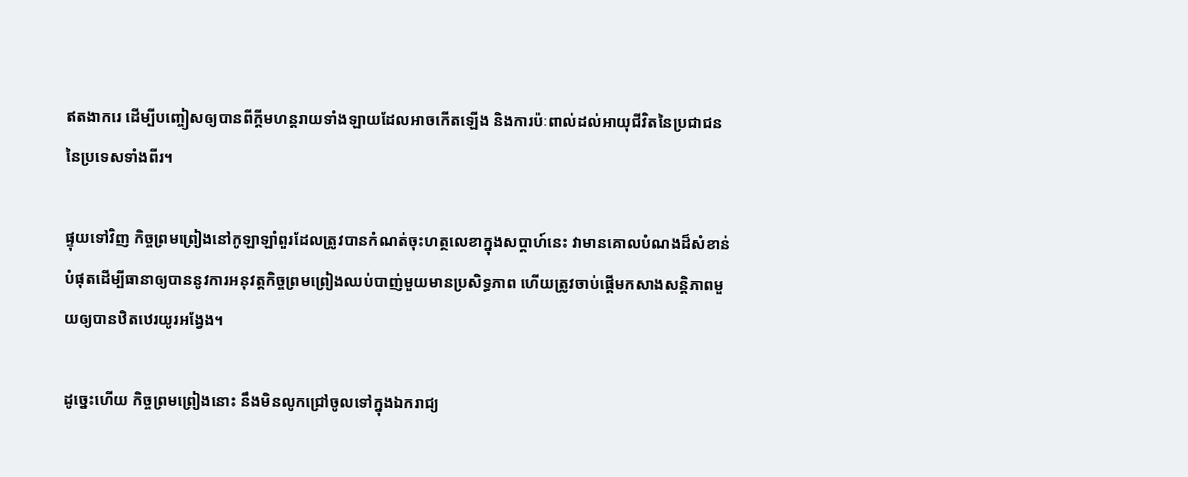ឥតងាករេ ដើម្បីបញ្ចៀសឲ្យបានពីក្តីមហន្តរាយទាំងឡាយដែលអាចកើតឡើង និងការប៉ៈពាល់ដល់អាយុជីវិតនៃប្រជាជននៃប្រទេសទាំងពីរ។

ផ្ទុយទៅវិញ កិច្ចព្រមព្រៀងនៅកូឡាឡាំពួរដែលត្រូវបានកំណត់ចុះហត្ថលេខាក្នុងសប្តាហ៍នេះ វាមានគោលបំណងដ៏សំខាន់បំផុតដើម្បីធានាឲ្យបាននូវការអនុវត្តកិច្ចព្រមព្រៀងឈប់បាញ់មួយមានប្រសិទ្ធភាព ហើយត្រូវចាប់ផ្តើមកសាងសន្តិភាពមួយឲ្យបានឋិតឋេរយូរអង្វែង។

ដូច្នេះហើយ កិច្ចព្រមព្រៀងនោះ នឹងមិនលូកជ្រៅចូលទៅក្នុងឯករាជ្យ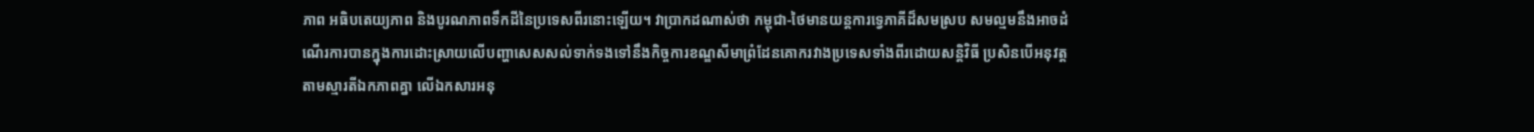ភាព អធិបតេយ្យភាព និងបូរណភាពទឹកដីនៃប្រទេសពីរនោះឡើយ។ វាប្រាកដណាស់ថា កម្ពុជា-ថៃមានយន្តការទ្វេភាគីដ៏សមស្រប សមល្មមនឹងអាចដំណើរការបានក្នុងការដោះស្រាយលើបញ្ហាសេសសល់ទាក់ទងទៅនឹងកិច្ចការខណ្ឌសីមាព្រំដែនគោករវាងប្រទេសទាំងពីរដោយសន្តិវិធី ប្រសិនបើអនុវត្តតាមស្មារតីឯកភាពគ្នា លើឯកសារអនុ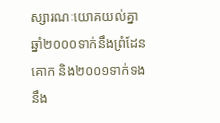ស្សារណៈយោគយល់គ្នាឆ្នាំ២០០០ទាក់នឹងព្រំដែនគោក និង២០០១ទាក់ទងនឹង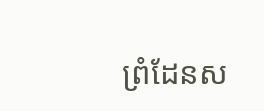ព្រំដែនស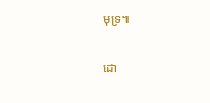មុទ្រ៕

ដោ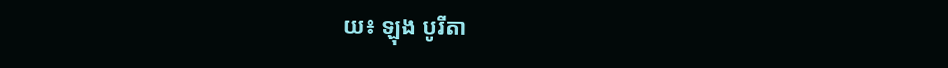យ៖ ឡុង បូរីតា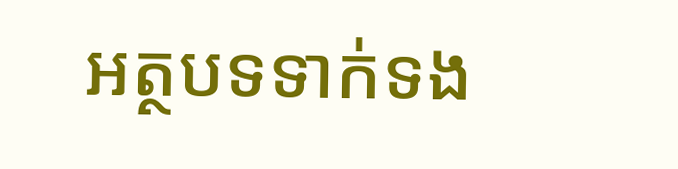អត្ថបទទាក់ទង